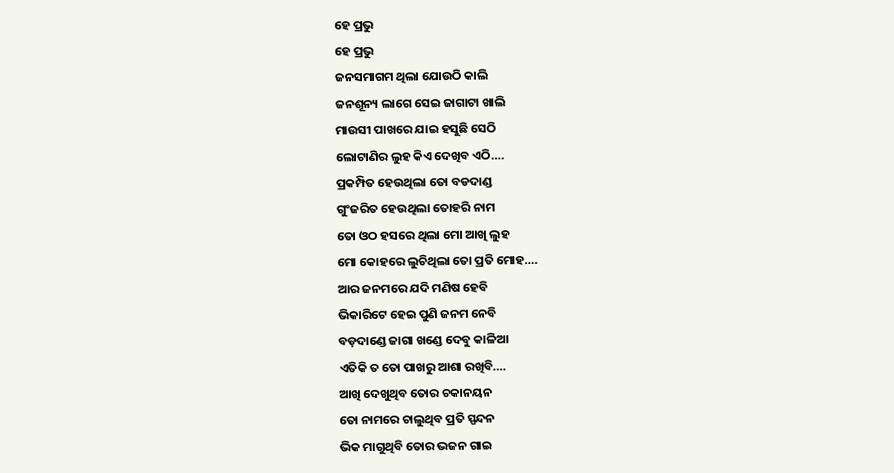ହେ ପ୍ରଭୁ
ହେ ପ୍ରଭୁ
ଜନସମାଗମ ଥିଲା ଯୋଉଠି କାଲି
ଜନଶୂନ୍ୟ ଲାଗେ ସେଇ ଜାଗାଟା ଖାଲି
ମାଉସୀ ପାଖରେ ଯାଇ ହସୁଛି ସେଠି
ଲୋଟାଣିର ଲୁହ କିଏ ଦେଖିବ ଏଠି….
ପ୍ରକମ୍ପିତ ହେଉଥିଲା ତୋ ବଡଦାଣ୍ଡ
ଗୁଂଜରିତ ହେଉଥିଲା ତୋହରି ନାମ
ତୋ ଓଠ ହସରେ ଥିଲା ମୋ ଆଖି ଲୁହ
ମୋ କୋହରେ ଲୁଚିଥିଲା ତୋ ପ୍ରତି ମୋହ….
ଆର ଜନମରେ ଯଦି ମଣିଷ ହେବି
ଭିକାରିଟେ ହେଇ ପୁଣି ଜନମ ନେବି
ବଡ଼ଦାଣ୍ଡେ ଜାଗା ଖଣ୍ଡେ ଦେବୁ କାଳିଆ
ଏତିକି ତ ତୋ ପାଖରୁ ଆଶା ରଖିବି….
ଆଖି ଦେଖୁଥିବ ତୋର ଚକାନୟନ
ତୋ ନାମରେ ଚାଲୁଥିବ ପ୍ରତି ସ୍ପନ୍ଦନ
ଭିକ ମାଗୁଥିବି ତୋର ଭଜନ ଗାଇ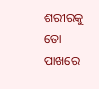ଶରୀରକୁ ତୋ ପାଖରେ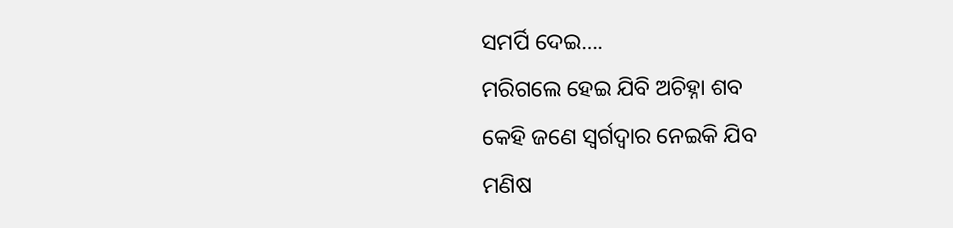ସମର୍ପି ଦେଇ….
ମରିଗଲେ ହେଇ ଯିବି ଅଚିହ୍ନା ଶବ
କେହି ଜଣେ ସ୍ଵର୍ଗଦ୍ଵାର ନେଇକି ଯିବ
ମଣିଷ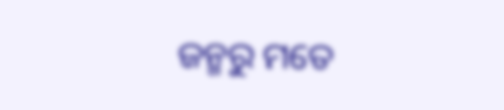ଜନ୍ମରୁ ମତେ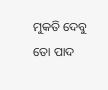ମୁକତି ଦେବୁ
ତୋ ପାଦ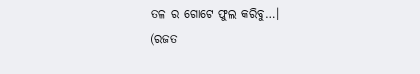ତଳ ର ଗୋଟେ ଫୁଲ କରିବୁ…।
(ରଜତ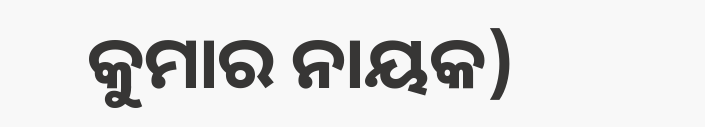କୁମାର ନାୟକ)